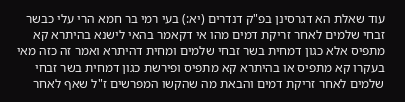עוד שאלת הא דגרסינן בפ"ק דנדרים (יא:) בעי רמי בר חמא הרי עלי כבשר זבחי שלמים לאחר זריקת דמים מהו אי דקאמר בהאי לישנא בהיתרא קא מתפיס אלא כגון דמחית בשר זבחי שלמים ומחית דהיתרא ואמר זה כזה מאי בעקרו קא מתפיס או בהיתרא קא מתפיס ופירשת כגון דמחית בשר זבחי שלמים לאחר זריקת דמים והבאת מה שהקשו המפרשים ז"ל שאף לאחר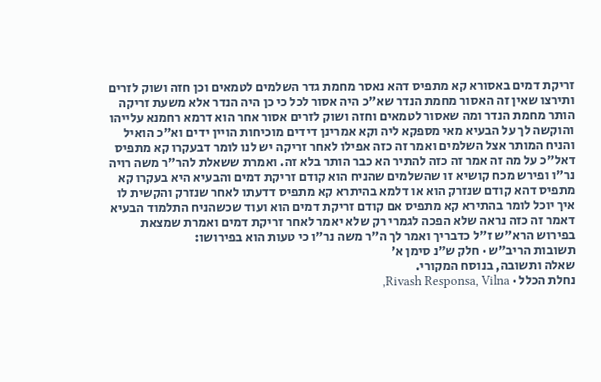זריקת דמים באסורא קא מתפיס דהא נאסר מחמת גדר השלמים לטמאים וכן חזה ושוק לזרים ותירצו שאין זה האסור מחמת הנדר שא"כ היה אסור לכל כי כן היה הנדר אלא משעת זריקה הותר מחמת הנדר ומה שאסור לטמאים וחזה ושוק לזרים אסור אחר הוא דרמא רחמנא עלייהו והוקשה לך על הבעיא מאי מספקא ליה וקא אמרינן דידים מוכיחות הויין ידים וא"כ הואיל והניח המותר אצל השלמים ואמר זה כזה אפילו לאחר זריקה יש לנו לומר דבעקרו קא מתפיס דאל"כ על מה זה אמר זה כזה להתיר הא כבר הותר בלא זה. ואמרת ששאלת להר"ר משה רויה נר"ו ופירש מכח קושיא זו שהשלמים שהניח הוא קודם זריקת דמים והבעיא היא בעקרו קא מתפיס דהא קודם שנזרק הוא או דלמא בהיתרא קא מתפיס דדעתו לאחר שנזרק והקשית לו איך יוכל לומר בהתירא קא מתפיס אם קודם זריקת דמים הוא ועוד שכשהניח התלמוד הבעיא דאמר זה כזה נראה שלא הפכה לגמרי רק שלא יאמר לאחר זריקת דמים ואמרת שמצאת בפירוש הרא"ש ז"ל כדבריך ואמר לך ה"ר משה נר"ו כי טעות הוא בפירושו:
תשובות הריב״ש · חלק ש״נ סימן א׳
שאלה ותשובה, בנוסח המקורי.
נחלת הכלל · Rivash Responsa, Vilna,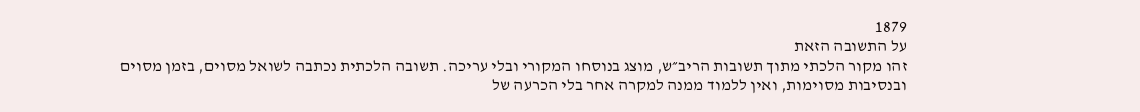1879
על התשובה הזאת
זהו מקור הלכתי מתוך תשובות הריב״ש, מוצג בנוסחו המקורי ובלי עריכה. תשובה הלכתית נכתבה לשואל מסוים, בזמן מסוים ובנסיבות מסוימות, ואין ללמוד ממנה למקרה אחר בלי הכרעה של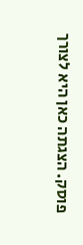פוסק. הצגתה כאן היא לצורך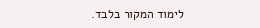לימוד המקור בלבד.